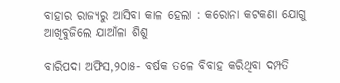ବାହାର ରାଜ୍ୟରୁ ଆସିବା କାଳ ହେଲା : କରୋନା କଟକଣା ଯୋଗୁ ଆଖିବୁଜିଲେ ଯାଆଁଳା ଶିଶୁ

ବାରିପଦା ଅଫିସ,୨୦ା୫- ବର୍ଷକ ତଳେ ବିବାହ କରିଥିବା ଦମ୍ପତି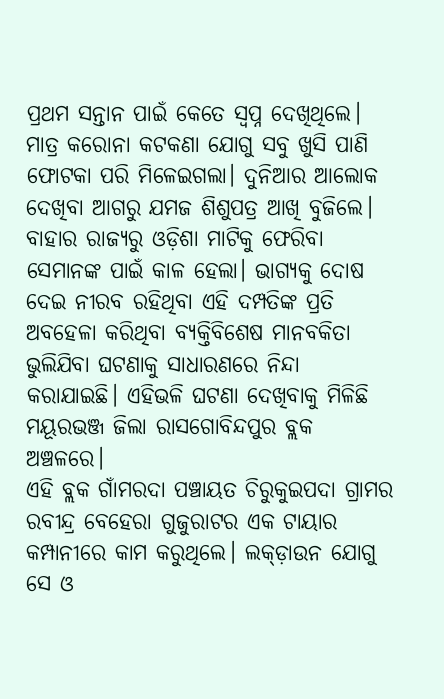ପ୍ରଥମ ସନ୍ତାନ ପାଇଁ କେତେ ସ୍ବପ୍ନ ଦେଖିଥିଲେ। ମାତ୍ର କରୋନା କଟକଣା ଯୋଗୁ ସବୁ ଖୁସି ପାଣି ଫୋଟକା ପରି ମିଳେଇଗଲା। ଦୁନିଆର ଆଲୋକ ଦେଖିବା ଆଗରୁ ଯମଜ ଶିଶୁପତ୍ର ଆଖି ବୁଜିଲେ। ବାହାର ରାଜ୍ୟରୁ ଓଡ଼ିଶା ମାଟିକୁ ଫେରିବା ସେମାନଙ୍କ ପାଇଁ କାଳ ହେଲା। ଭାଗ୍ୟକୁ ଦୋଷ ଦେଇ ନୀରବ ରହିଥିବା ଏହି ଦମ୍ପତିଙ୍କ ପ୍ରତି ଅବହେଳା କରିଥିବା ବ୍ୟକ୍ତିବିଶେଷ ମାନବକିତା ଭୁଲିଯିବା ଘଟଣାକୁ ସାଧାରଣରେ ନିନ୍ଦା କରାଯାଇଛି। ଏହିଭଳି ଘଟଣା ଦେଖିବାକୁ ମିଳିଛି ମୟୂରଭଞ୍ଜ ଜିଲା ରାସଗୋବିନ୍ଦପୁର ବ୍ଲକ ଅଞ୍ଚଳରେ।
ଏହି ବ୍ଲକ ଗାଁମରଦା ପଞ୍ଚାୟତ ଚିରୁକୁଇପଦା ଗ୍ରାମର ରବୀନ୍ଦ୍ର ବେହେରା ଗୁଜୁରାଟର ଏକ ଟାୟାର କମ୍ପାନୀରେ କାମ କରୁଥିଲେ। ଲକ୍‌ଡ଼ାଉନ ଯୋଗୁ ସେ ଓ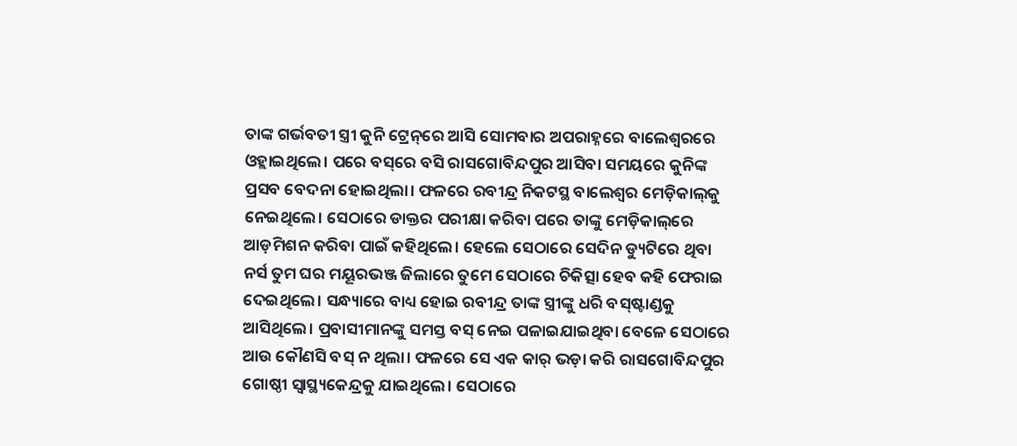ତାଙ୍କ ଗର୍ଭବତୀ ସ୍ତ୍ରୀ କୁନି ଟ୍ରେନ୍‌ରେ ଆସି ସୋମବାର ଅପରାହ୍ନରେ ବାଲେଶ୍ୱରରେ ଓହ୍ଲାଇଥିଲେ। ପରେ ବସ୍‌ରେ ବସି ରାସଗୋବିନ୍ଦପୁର ଆସିବା ସମୟରେ କୁନିଙ୍କ ପ୍ରସବ ବେଦନା ହୋଇଥିଲା। ଫଳରେ ରବୀନ୍ଦ୍ର ନିକଟସ୍ଥ ବାଲେଶ୍ୱର ମେଡ଼ିକାଲ୍‌କୁ ନେଇଥିଲେ। ସେଠାରେ ଡାକ୍ତର ପରୀକ୍ଷା କରିବା ପରେ ତାଙ୍କୁ ମେଡ଼ିକାଲ୍‌ରେ ଆଡ଼ମିଶନ କରିବା ପାଇଁ କହିଥିଲେ। ହେଲେ ସେଠାରେ ସେଦିନ ଡ୍ୟୁଟିରେ ଥିବା ନର୍ସ ତୁମ ଘର ମୟୂରଭଞ୍ଜ ଜିଲାରେ ତୁମେ ସେଠାରେ ଚିକିତ୍ସା ହେବ କହି ଫେରାଇ ଦେଇଥିଲେ। ସନ୍ଧ୍ୟାରେ ବାଧ୍ୟ ହୋଇ ରବୀନ୍ଦ୍ର ତାଙ୍କ ସ୍ତ୍ରୀଙ୍କୁ ଧରି ବସ୍‌ଷ୍ଟାଣ୍ଡକୁ ଆସିଥିଲେ। ପ୍ରବାସୀମାନଙ୍କୁ ସମସ୍ତ ବସ୍‌ ନେଇ ପଳାଇଯାଇଥିବା ବେଳେ ସେଠାରେ ଆଉ କୌଣସି ବସ୍‌ ନ ଥିଲା। ଫଳରେ ସେ ଏକ କାର୍‌ ଭଡ଼ା କରି ରାସଗୋବିନ୍ଦପୁର ଗୋଷ୍ଠୀ ସ୍ବାସ୍ଥ୍ୟକେନ୍ଦ୍ରକୁ ଯାଇଥିଲେ। ସେଠାରେ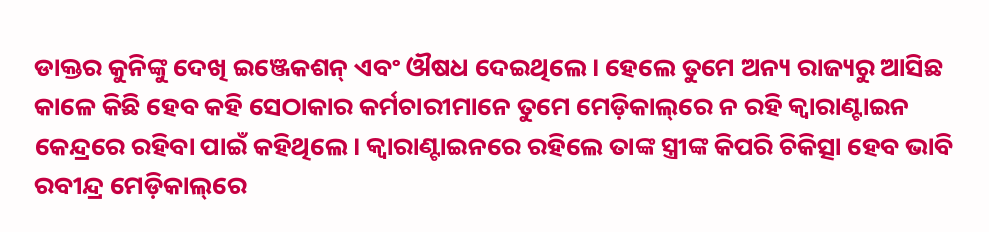ଡାକ୍ତର କୁନିଙ୍କୁ ଦେଖି ଇଞ୍ଜେକଶନ୍‌ ଏବଂ ଔଷଧ ଦେଇଥିଲେ। ହେଲେ ତୁମେ ଅନ୍ୟ ରାଜ୍ୟରୁ ଆସିଛ କାଳେ କିଛି ହେବ କହି ସେଠାକାର କର୍ମଚାରୀମାନେ ତୁମେ ମେଡ଼ିକାଲ୍‌ରେ ନ ରହି କ୍ୱାରାଣ୍ଟାଇନ କେନ୍ଦ୍ରରେ ରହିବା ପାଇଁ କହିଥିଲେ। କ୍ୱାରାଣ୍ଟାଇନରେ ରହିଲେ ତାଙ୍କ ସ୍ତ୍ରୀଙ୍କ କିପରି ଚିକିତ୍ସା ହେବ ଭାବି ରବୀନ୍ଦ୍ର ମେଡ଼ିକାଲ୍‌ରେ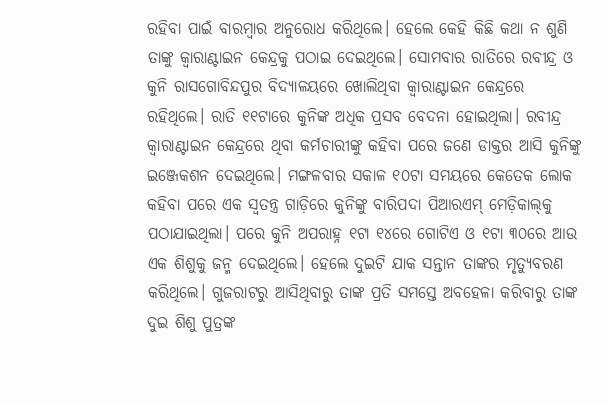ରହିବା ପାଇଁ ବାରମ୍ବାର ଅନୁରୋଧ କରିଥିଲେ। ହେଲେ କେହି କିଛି କଥା ନ ଶୁଣି ତାଙ୍କୁ କ୍ୱାରାଣ୍ଟାଇନ କେନ୍ଦ୍ରକୁ ପଠାଇ ଦେଇଥିଲେ। ସୋମବାର ରାତିରେ ରବୀନ୍ଦ୍ର ଓ କୁନି ରାସଗୋବିନ୍ଦପୁର ବିଦ୍ୟାଳୟରେ ଖୋଲିଥିବା କ୍ୱାରାଣ୍ଟାଇନ କେନ୍ଦ୍ରରେ ରହିଥିଲେ। ରାତି ୧୧ଟାରେ କୁନିଙ୍କ ଅଧିକ ପ୍ରସବ ବେଦନା ହୋଇଥିଲା। ରବୀନ୍ଦ୍ର କ୍ୱାରାଣ୍ଟାଇନ କେନ୍ଦ୍ରରେ ଥିବା କର୍ମଚାରୀଙ୍କୁ କହିବା ପରେ ଜଣେ ଡାକ୍ତର ଆସି କୁନିଙ୍କୁ ଇଞ୍ଜେକଶନ ଦେଇଥିଲେ। ମଙ୍ଗଳବାର ସକାଳ ୧୦ଟା ସମୟରେ କେତେକ ଲୋକ କହିବା ପରେ ଏକ ସ୍ବତନ୍ତ୍ର ଗାଡ଼ିରେ କୁନିଙ୍କୁ ବାରିପଦା ପିଆରଏମ୍‌ ମେଡ଼ିକାଲ୍‌କୁ ପଠାଯାଇଥିଲା। ପରେ କୁନି ଅପରାହ୍ନ ୧ଟା ୧୪ରେ ଗୋଟିଏ ଓ ୧ଟା ୩୦ରେ ଆଉ ଏକ ଶିଶୁକୁ ଜନ୍ମ ଦେଇଥିଲେ। ହେଲେ ଦୁଇଟି ଯାକ ସନ୍ତାନ ତାଙ୍କର ମୃତ୍ୟୁବରଣ କରିଥିଲେ। ଗୁଜରାଟରୁ ଆସିଥିବାରୁ ତାଙ୍କ ପ୍ରତି ସମସ୍ତେ ଅବହେଳା କରିବାରୁ ତାଙ୍କ ଦୁଇ ଶିଶୁ ପୁତ୍ରଙ୍କ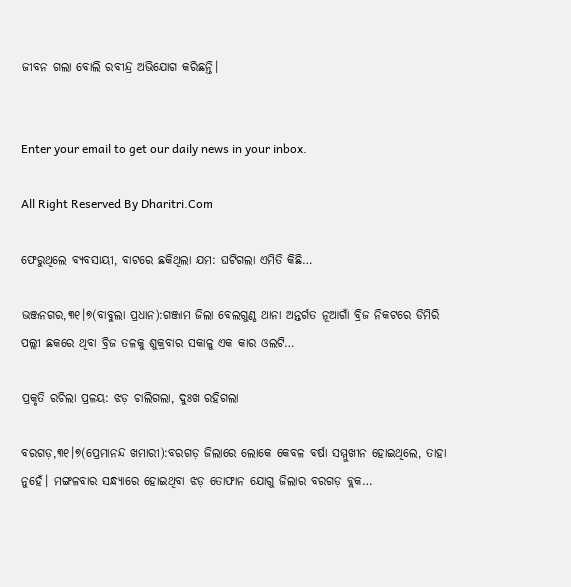ଜୀବନ ଗଲା ବୋଲି ରବୀନ୍ଦ୍ର ଅଭିଯୋଗ କରିଛନ୍ତି।


Enter your email to get our daily news in your inbox.

All Right Reserved By Dharitri.Com

ଫେରୁଥିଲେ ବ୍ୟବସାୟୀ, ବାଟରେ ଛକିଥିଲା ଯମ: ଘଟିଗଲା ଏମିତି କିଛି…

ଭଞ୍ଜନଗର,୩୧।୭(ବାବୁଲା ପ୍ରଧାନ):ଗଞ୍ଜାମ ଜିଲା ବେଲଗୁଣ୍ଠ ଥାନା ଅନ୍ତର୍ଗତ ନୂଆଗାଁ ବ୍ରିଜ ନିକଟରେ ଡିମିରି ପଲ୍ଲୀ ଛକରେ ଥିବା ବ୍ରିଜ ତଳକୁ ଶୁକ୍ରବାର ସକାଳୁ ଏକ କାର ଓଲଟି…

ପ୍ରକୃତି ରଚିଲା ପ୍ରଳୟ: ଝଡ଼ ଚାଲିଗଲା, ଦୁଃଖ ରହିଗଲା

ବରଗଡ଼,୩୧।୭(ପ୍ରେମାନନ୍ଦ ଖମାରୀ):ବରଗଡ଼ ଜିଲାରେ ଲୋକେ କେବଳ ବର୍ଷା ସମ୍ମୁଖୀନ ହୋଇଥିଲେ, ତାହା ନୁହେଁ। ମଙ୍ଗଳବାର ସନ୍ଧ୍ୟାରେ ହୋଇଥିବା ଝଡ଼ ତୋଫାନ ଯୋଗୁ ଜିଲାର ବରଗଡ଼ ବ୍ଲକ…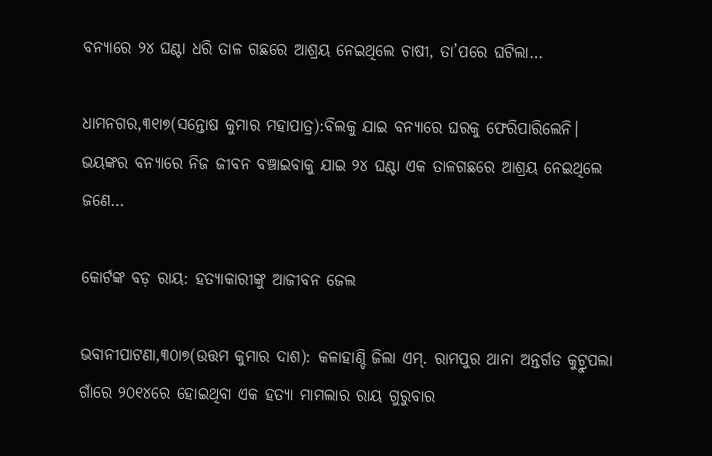ବନ୍ୟାରେ ୨୪ ଘଣ୍ଟା ଧରି ତାଳ ଗଛରେ ଆଶ୍ରୟ ନେଇଥିଲେ ଚାଷୀ, ତା’ପରେ ଘଟିଲା…

ଧାମନଗର,୩୧ା୭(ସନ୍ତୋଷ କୁମାର ମହାପାତ୍ର):ବିଲକୁ ଯାଇ ବନ୍ୟାରେ ଘରକୁ ଫେରିପାରିଲେନି। ଭୟଙ୍କର ବନ୍ୟାରେ ନିଜ ଜୀବନ ବଞ୍ଚାଇବାକୁ ଯାଇ ୨୪ ଘଣ୍ଟା ଏକ ତାଳଗଛରେ ଆଶ୍ରୟ ନେଇଥିଲେ ଜଣେ…

କୋର୍ଟଙ୍କ ବଡ଼ ରାୟ: ହତ୍ୟାକାରୀଙ୍କୁ ଆଜୀବନ ଜେଲ

ଭବାନୀପାଟଣା,୩୦ା୭(ଉତ୍ତମ କୁମାର ଦାଶ): କଳାହାଣ୍ଡି ଜିଲା ଏମ୍‌. ରାମପୁର ଥାନା ଅନ୍ତର୍ଗତ କୁଟ୍ରୁପଲା ଗାଁରେ ୨୦୧୪ରେ ହୋଇଥିବା ଏକ ହତ୍ୟା ମାମଲାର ରାୟ ଗୁରୁବାର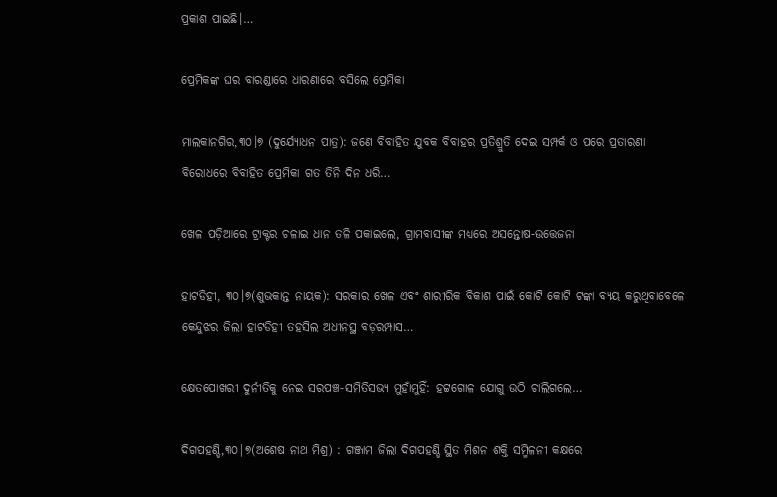ପ୍ରକାଶ ପାଇଛି।…

ପ୍ରେମିକଙ୍କ ଘର ବାରଣ୍ଡାରେ ଧାରଣାରେ ବସିଲେ ପ୍ରେମିକା

ମାଲକାନଗିର,୩୦।୭ (ଦୁର୍ଯ୍ୟୋଧନ ପାତ୍ର): ଜଣେ ବିବାହିତ ଯୁବକ ବିବାହର ପ୍ରତିଶ୍ରୁତି ଦେଇ ସମ୍ପର୍କ ଓ ପରେ ପ୍ରତାରଣା ବିରୋଧରେ ବିବାହିତ ପ୍ରେମିକା ଗତ ତିନି ଦିନ ଧରି…

ଖେଳ ପଡ଼ିଆରେ ଟ୍ରାକ୍ଟର ଚଳାଇ ଧାନ ତଳି ପକାଇଲେ, ଗ୍ରାମବାସୀଙ୍କ ମଧ୍ୟରେ ଅସନ୍ତୋଷ-ଉତ୍ତେଜନା

ହାଟଡିହୀ, ୩୦।୭(ଶୁଭକାନ୍ତ ନାୟକ): ସରକାର ଖେଳ ଏବଂ ଶାରୀରିକ ବିକାଶ ପାଇଁ କୋଟି କୋଟି ଟଙ୍କା ବ୍ୟୟ କରୁଥିବାବେଳେ କେନ୍ଦୁଝର ଜିଲା ହାଟଡିହୀ ତହସିଲ ଅଧୀନସ୍ଥ ବଡ଼ରମ୍ପାସ…

କ୍ଷେତପୋଖରୀ ଦୁର୍ନୀତିକୁ ନେଇ ସରପଞ୍ଚ-ସମିତିସଭ୍ୟ ମୁହାଁମୁହିଁ: ହଟ୍ଟଗୋଳ ଯୋଗୁ ଉଠି ଚାଲିଗଲେ…

ଦିଗପହଣ୍ଡି,୩୦|୭(ଅଶେଷ ନାଥ ମିଶ୍ର) : ଗଞ୍ଜାମ ଜିଲା ଦିଗପହଣ୍ଡି ସ୍ଥିତ ମିଶନ ଶକ୍ତି ସମ୍ମିଳନୀ କକ୍ଷରେ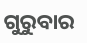ଗୁରୁବାର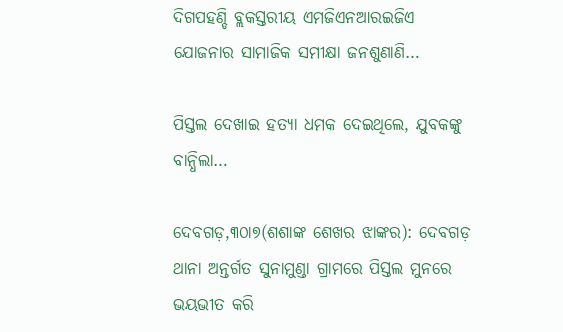ଦିଗପହଣ୍ଡି ବ୍ଲକସ୍ତରୀୟ ଏମଜିଏନଆରଇଜିଏ ଯୋଜନାର ସାମାଜିକ ସମୀକ୍ଷା ଜନଶୁଣାଣି…

ପିସ୍ତଲ ଦେଖାଇ ହତ୍ୟା ଧମକ ଦେଇଥିଲେ, ଯୁବକଙ୍କୁ ବାନ୍ଧିଲା…

ଦେବଗଡ଼,୩୦ା୭(ଶଶାଙ୍କ ଶେଖର ଝାଙ୍କର): ଦେବଗଡ଼ ଥାନା ଅନ୍ତର୍ଗତ ସୁନାମୁଣ୍ଡା ଗ୍ରାମରେ ପିସ୍ତଲ ମୁନରେ ଭୟଭୀତ କରି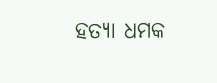ହତ୍ୟା ଧମକ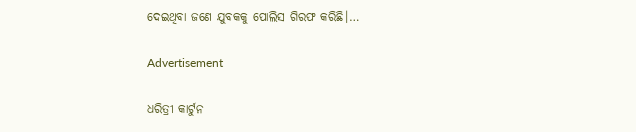ଦେଇଥିବା ଜଣେ ଯୁବକକୁ ପୋଲିସ ଗିରଫ କରିଛି।…

Advertisement

ଧରିତ୍ରୀ କାର୍ଟୁନ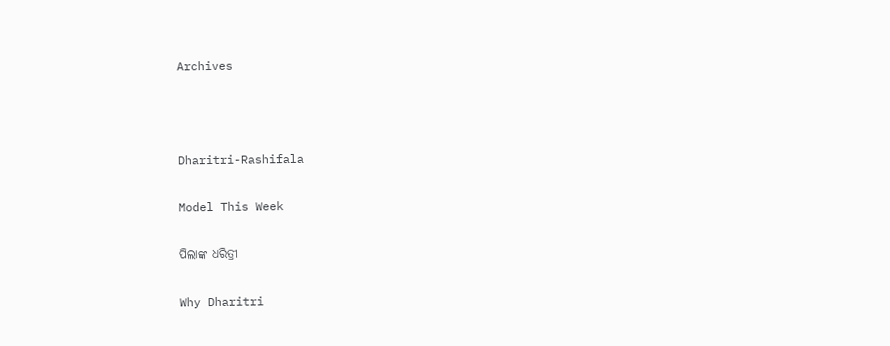Archives



Dharitri-Rashifala

Model This Week

ପିଲାଙ୍କ ଧରିତ୍ରୀ

Why Dharitri